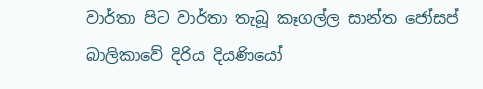වාර්තා පිට වාර්තා තැබූ කෑගල්ල සාන්ත ජෝසප් බාලිකාවේ දිරිය දියණියෝ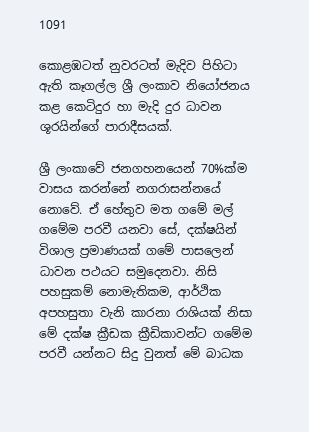1091

කොළඹටත් නුවරටත් මැදිව පිහිටා ඇති කෑගල්ල ශ්‍රී ලංකාව නියෝජනය කළ කෙටිදුර හා මැදි දුර ධාවන ශූරයින්ගේ පාරාදීසයක්.

ශ්‍රී ලංකාවේ ජනගහනයෙන් 70%ක්ම වාසය කරන්නේ නගරාසන්නයේ නොවේ. ඒ හේතුව මත ගමේ මල් ගමේම පරවී යනවා සේ, දක්ෂයින් විශාල ප්‍රමාණයක් ගමේ පාසලෙන් ධාවන පථයට සමුදෙනවා. නිසි පහසුකම් නොමැතිකම, ආර්ථික අපහසුතා වැනි කාරනා රාශියක් නිසා මේ දක්ෂ ක්‍රීඩක ක්‍රීඩිකාවන්ට ගමේම පරවී යන්නට සිදු වුනත් මේ බාධක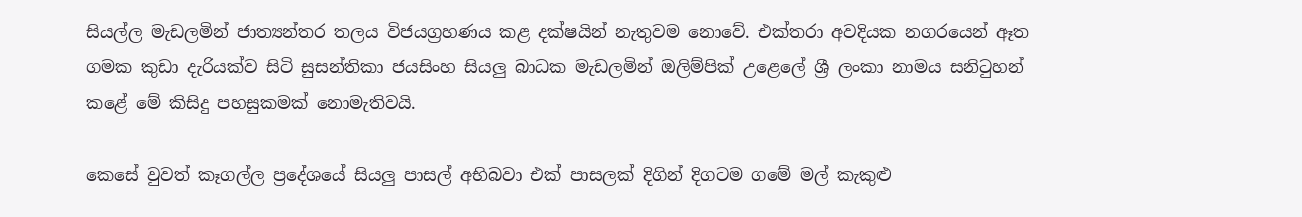සියල්ල මැඩලමින් ජාත්‍යන්තර තලය විජයග්‍රහණය කළ දක්ෂයින් නැතුවම නොවේ. එක්තරා අවදියක නගරයෙන් ඈත ගමක කුඩා දැරියක්ව සිටි සුසන්තිකා ජයසිංහ සියලු බාධක මැඩලමින් ඔලිම්පික් උළෙලේ ශ්‍රී ලංකා නාමය සනිටුහන් කළේ මේ කිසිදු පහසුකමක් නොමැතිවයි.

කෙසේ වුවත් කෑගල්ල ප්‍රදේශයේ සියලු පාසල් අභිබවා එක් පාසලක් දිගින් දිගටම ගමේ මල් කැකුළු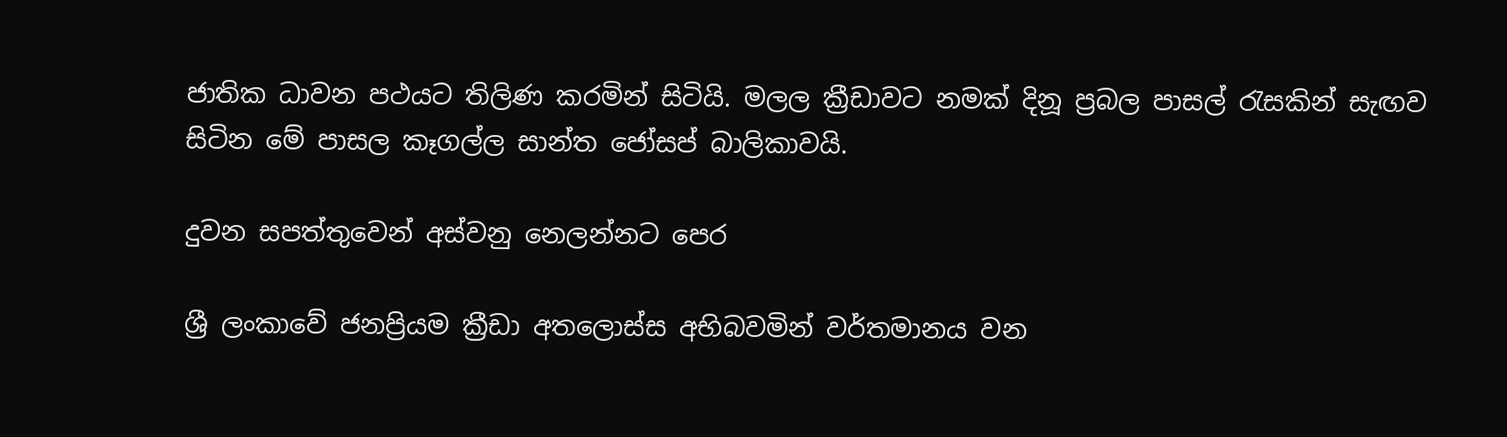ජාතික ධාවන පථයට තිලිණ කරමින් සිටියි. මලල ක්‍රීඩාවට නමක් දිනූ ප්‍රබල පාසල් රැසකින් සැඟව සිටින මේ පාසල කෑගල්ල සාන්ත ජෝසප් බාලිකාවයි.

දුවන සපත්තුවෙන් අස්වනු නෙලන්නට පෙර

ශ්‍රී ලංකාවේ ජනප්‍රියම ක්‍රීඩා අතලොස්ස අභිබවමින් වර්තමානය වන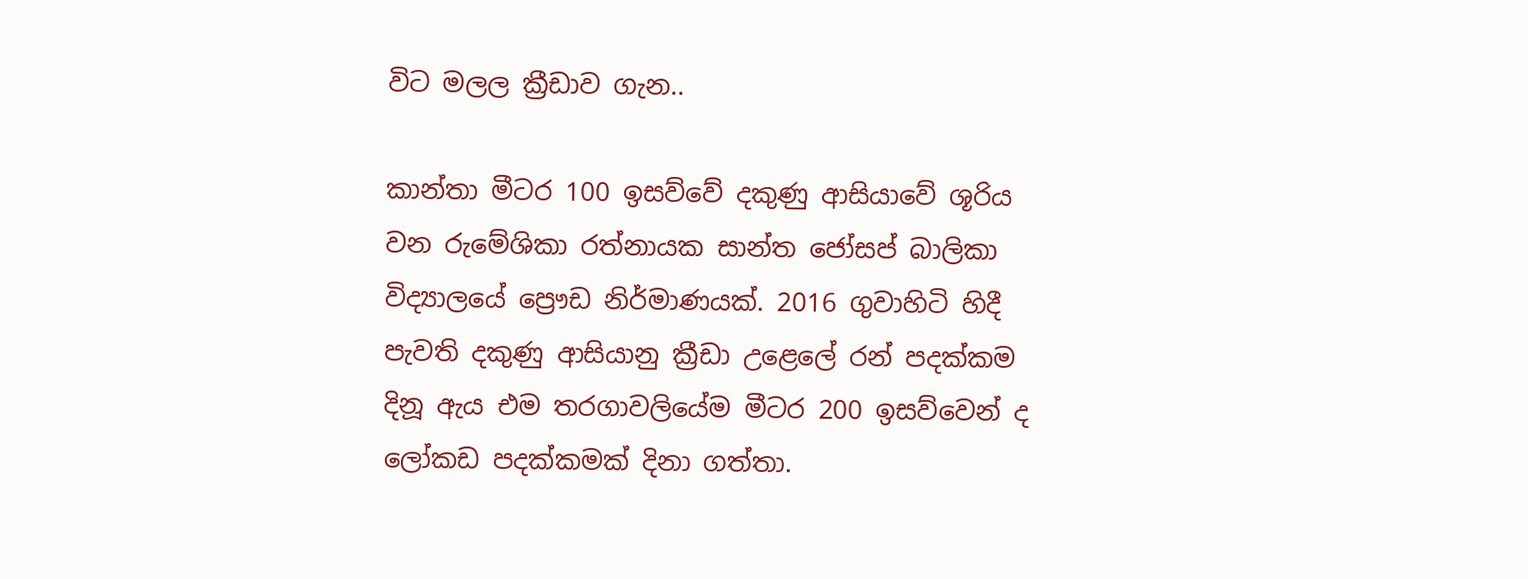විට මලල ක්‍රීඩාව ගැන..

කාන්තා මීටර 100 ඉසව්වේ දකුණු ආසියාවේ ශූරිය වන රුමේශිකා රත්නායක සාන්ත ජෝසප් බාලිකා විද්‍යාලයේ ප්‍රෞඩ නිර්මාණයක්. 2016 ගුවාහිටි හිදී පැවති දකුණු ආසියානු ක්‍රීඩා උළෙලේ රන් පදක්කම දිනූ ඇය එම තරගාවලියේම මීටර 200 ඉසව්වෙන් ද ලෝකඩ පදක්කමක් දිනා ගත්තා.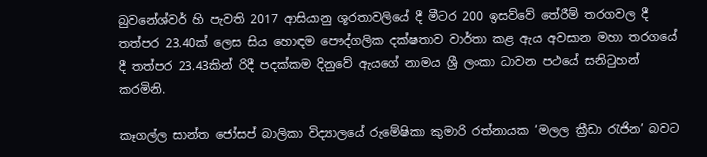බුවනේශ්වර් හි පැවති 2017 ආසියානු ශූරතාවලියේ දී මීටර 200 ඉසව්වේ තේරීම් තරගවල දී තත්පර 23.40ක් ලෙස සිය හොඳම පෞද්ගලික දක්ෂතාව වාර්තා කළ ඇය අවසාන මහා තරගයේ දී තත්පර 23.43කින් රිදී පදක්කම දිනුවේ ඇයගේ නාමය ශ්‍රී ලංකා ධාවන පථයේ සනිටුහන් කරමිනි.

කෑගල්ල සාන්ත ජෝසප් බාලිකා විද්‍යාලයේ රුමේෂිකා කුමාරි රත්නායක ‘මලල ක්‍රීඩා රැජින’ බවට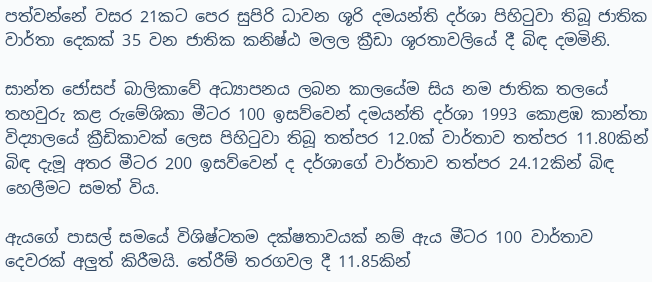පත්වන්නේ වසර 21කට පෙර සුපිරි ධාවන ශූරි දමයන්ති දර්ශා පිහිටුවා තිබූ ජාතික වාර්තා දෙකක් 35 වන ජාතික කනිෂ්ඨ මලල ක්‍රීඩා ශූරතාවලියේ දී බිඳ දමමිනි.

සාන්ත ජෝසප් බාලිකාවේ අධ්‍යාපනය ලබන කාලයේම සිය නම ජාතික තලයේ තහවුරු කළ රුමේශිකා මීටර 100 ඉසව්වෙන් දමයන්ති දර්ශා 1993 කොළඹ කාන්තා විද්‍යාලයේ ක්‍රීඩිකාවක් ලෙස පිහිටුවා තිබූ තත්පර 12.0ක් වාර්තාව තත්පර 11.80කින් බිඳ දැමූ අතර මීටර 200 ඉසව්වෙන් ද දර්ශාගේ වාර්තාව තත්පර 24.12කින් බිඳ හෙලීමට සමත් විය.

ඇයගේ පාසල් සමයේ විශිෂ්ටතම දක්ෂතාවයක් නම් ඇය මීටර 100 වාර්තාව දෙවරක් අලුත් කිරීමයි. තේරීම් තරගවල දී 11.85කින්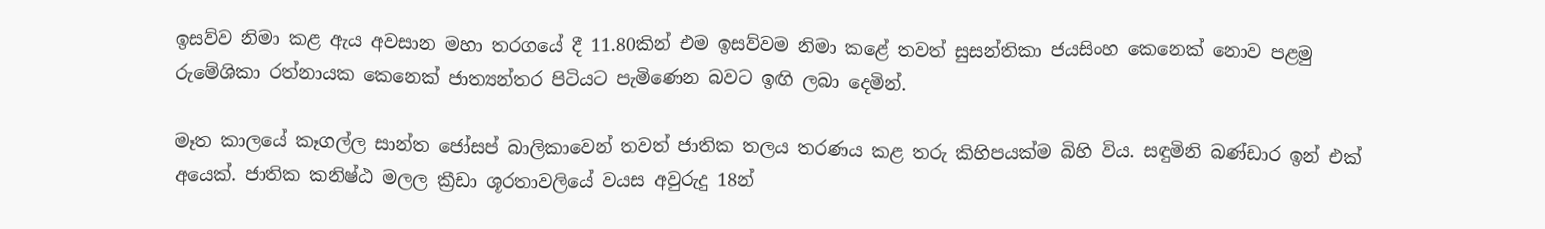ඉසව්ව නිමා කළ ඇය අවසාන මහා තරගයේ දී 11.80කින් එම ඉසව්වම නිමා කළේ තවත් සුසන්තිකා ජයසිංහ කෙනෙක් නොව පළමු රුමේශිකා රත්නායක කෙනෙක් ජාත්‍යන්තර පිටියට පැමිණෙන බවට ඉඟි ලබා දෙමින්.

මෑත කාලයේ කෑගල්ල සාන්ත ජෝසප් බාලිකාවෙන් තවත් ජාතික තලය තරණය කළ තරු කිහිපයක්ම බිහි විය. සඳුමිනි බණ්ඩාර ඉන් එක් අයෙක්. ජාතික කනිෂ්ඨ මලල ක්‍රීඩා ශූරතාවලියේ වයස අවුරුදු 18න්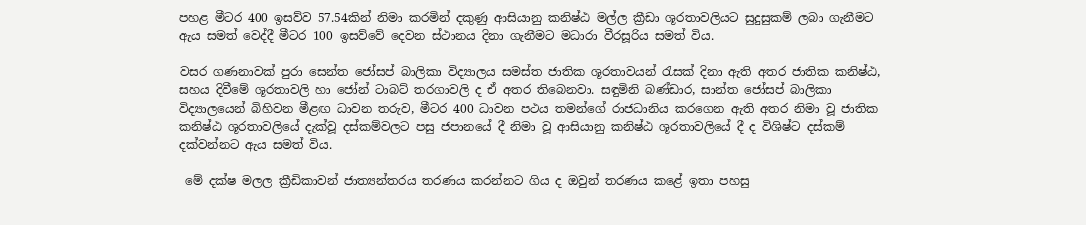පහළ මීටර 400 ඉසව්ව 57.54කින් නිමා කරමින් දකුණු ආසියානු කනිෂ්ඨ මල්ල ක්‍රීඩා ශූරතාවලියට සුදුසුකම් ලබා ගැනීමට ඇය සමත් වෙද්දී මීටර 100 ඉසව්වේ දෙවන ස්ථානය දිනා ගැනීමට මධාරා වීරසූරිය සමත් විය.

වසර ගණනාවක් පුරා සෙන්ත ජෝසප් බාලිකා විද්‍යාලය සමස්ත ජාතික ශූරතාවයන් රැසක් දිනා ඇති අතර ජාතික කනිෂ්ඨ, සහය දිවීමේ ශූරතාවලි හා ජෝන් ටාබට් තරගාවලි ද ඒ අතර තිබෙනවා. සඳුමිනි බණ්ඩාර, සාන්ත ජෝසප් බාලිකා විද්‍යාලයෙන් බිහිවන මීළඟ ධාවන තරුව, මීටර 400 ධාවන පථය තමන්ගේ රාජධානිය කරගෙන ඇති අතර නිමා වූ ජාතික කනිෂ්ඨ ශූරතාවලියේ දැක්වූ දස්කම්වලට පසු ජපානයේ දී නිමා වූ ආසියානු කනිෂ්ඨ ශූරතාවලියේ දී ද විශිෂ්ට දස්කම් දක්වන්නට ඇය සමත් විය.

 මේ දක්ෂ මලල ක්‍රීඩිකාවන් ජාත්‍යන්තරය තරණය කරන්නට ගිය ද ඔවුන් තරණය කළේ ඉතා පහසු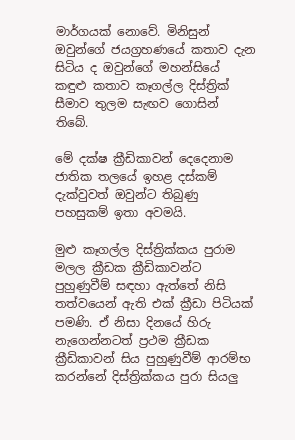මාර්ගයක් නොවේ. මිනිසුන් ඔවුන්ගේ ජයග්‍රහණයේ කතාව දැන සිටිය ද ඔවුන්ගේ මහන්සියේ කඳුළු කතාව කෑගල්ල දිස්ත්‍රික් සීමාව තුලම සැඟව ගොසින් තිබේ.

මේ දක්ෂ ක්‍රීඩිකාවන් දෙදෙනාම ජාතික තලයේ ඉහළ දස්කම් දැක්වුවත් ඔවුන්ට තිබුණු පහසුකම් ඉතා අවමයි.

මුළු කෑගල්ල දිස්ත්‍රික්කය පුරාම මලල ක්‍රීඩක ක්‍රීඩිකාවන්ට පුහුණුවීම් සඳහා ඇත්තේ නිසි තත්වයෙන් ඇති එක් ක්‍රීඩා පිටියක් පමණි. ඒ නිසා දිනයේ හිරු නැගෙන්නටත් ප්‍රථම ක්‍රීඩක ක්‍රීඩිකාවන් සිය පුහුණුවීම් ආරම්භ කරන්නේ දිස්ත්‍රික්කය පුරා සියලු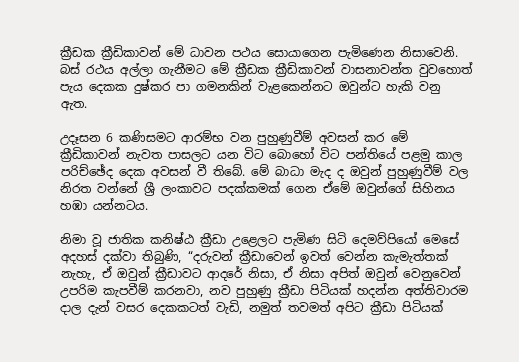ක්‍රීඩක ක්‍රීඩිකාවන් මේ ධාවන පථය සොයාගෙන පැමිණෙන නිසාවෙනි. බස් රථය අල්ලා ගැනීමට මේ ක්‍රීඩක ක්‍රීඩිකාවන් වාසනාවන්ත වුවහොත් පැය දෙකක දුෂ්කර පා ගමනකින් වැළකෙන්නට ඔවුන්ට හැකි වනු ඇත.

උදෑසන 6 කණිසමට ආරම්භ වන පුහුණුවීම් අවසන් කර මේ ක්‍රීඩිකාවන් නැවත පාසලට යන විට බොහෝ විට පන්තියේ පළමු කාල පරිච්ඡේද දෙක අවසන් වී තිබේ. මේ බාධා මැද ද ඔවුන් පුහුණුවීම් වල නිරත වන්නේ ශ්‍රී ලංකාවට පදක්කමක් ගෙන ඒමේ ඔවුන්ගේ සිහිනය හඹා යන්නටය.

නිමා වූ ජාතික කනිෂ්ඨ ක්‍රීඩා උළෙලට පැමිණ සිටි දෙමව්පියෝ මෙසේ අදහස් දක්වා තිබුණි, “දරුවන් ක්‍රීඩාවෙන් ඉවත් වෙන්න කැමැත්තක් නැහැ, ඒ ඔවුන් ක්‍රීඩාවට ආදරේ නිසා, ඒ නිසා අපිත් ඔවුන් වෙනුවෙන් උපරිම කැපවීම් කරනවා, නව පුහුණු ක්‍රීඩා පිටියක් හදන්න අත්තිවාරම දාල දැන් වසර දෙකකටත් වැඩි, නමුත් තවමත් අපිට ක්‍රීඩා පිටියක්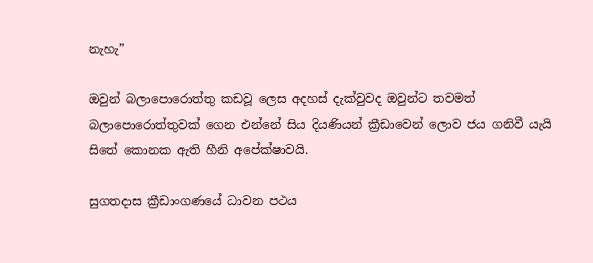නැහැ”

ඔවුන් බලාපොරොත්තු කඩවූ ලෙස අදහස් දැක්වුවද ඔවුන්ට තවමත් බලාපොරොත්තුවක් ගෙන එන්නේ සිය දියණියන් ක්‍රීඩාවෙන් ලොව ජය ගනිවී යැයි සිතේ කොනක ඇති හීනි අපේක්ෂාවයි.

සුගතදාස ක්‍රීඩාංගණයේ ධාවන පථය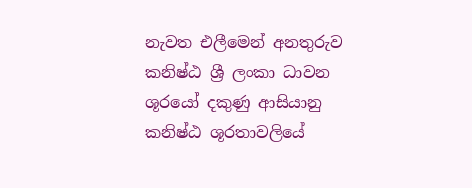නැවත එලීමෙන් අනතුරුව කනිෂ්ඨ ශ්‍රී ලංකා ධාවන ශූරයෝ දකුණු ආසියානු කනිෂ්ඨ ශූරතාවලියේ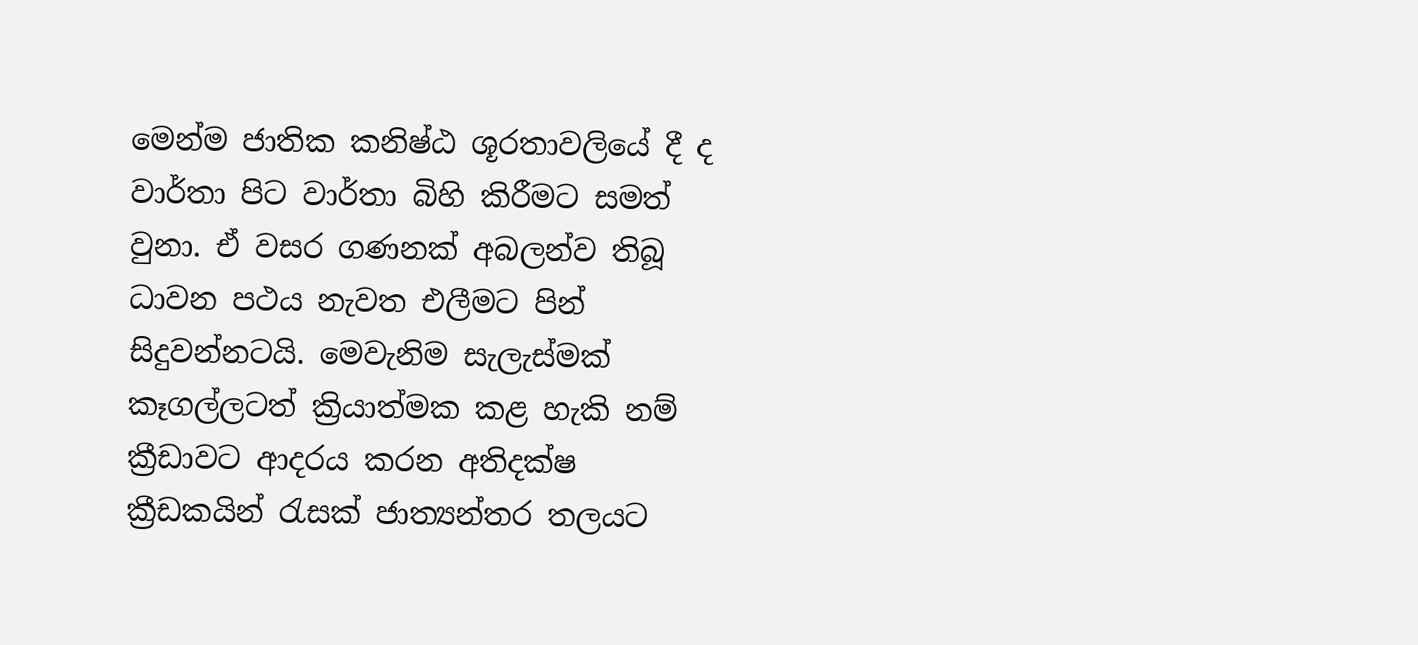මෙන්ම ජාතික කනිෂ්ඨ ශූරතාවලියේ දී ද වාර්තා පිට වාර්තා බිහි කිරීමට සමත් වුනා. ඒ වසර ගණනක් අබලන්ව තිබූ ධාවන පථය නැවත එලීමට පින් සිදුවන්නටයි. මෙවැනිම සැලැස්මක් කෑගල්ලටත් ක්‍රියාත්මක කළ හැකි නම් ක්‍රීඩාවට ආදරය කරන අතිදක්ෂ ක්‍රීඩකයින් රැසක් ජාත්‍යන්තර තලයට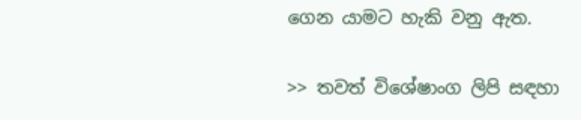ගෙන යාමට හැකි වනු ඇත.

>> තවත් විශේෂාංග ලිපි සඳහා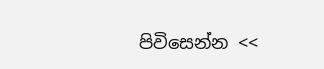පිවිසෙන්න <<